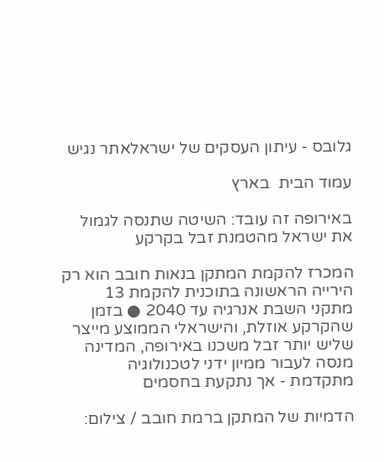גלובס - עיתון העסקים של ישראלאתר נגיש

עמוד הבית  בארץ

באירופה זה עובד: השיטה שתנסה לגמול את ישראל מהטמנת זבל בקרקע

המכרז להקמת המתקן בנאות חובב הוא רק הירייה הראשונה בתוכנית להקמת 13 מתקני השבת אנרגיה עד 2040 ● בזמן שהקרקע אוזלת, והישראלי הממוצע מייצר שליש יותר זבל משכנו באירופה, המדינה מנסה לעבור ממיון ידני לטכנולוגיה מתקדמת - אך נתקעת בחסמים

הדמיות של המתקן ברמת חובב / צילום: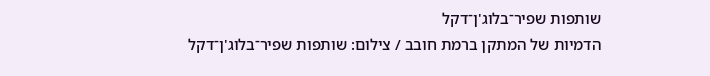שותפות שפיר־בלוג'ן־דקל
הדמיות של המתקן ברמת חובב / צילום: שותפות שפיר־בלוג'ן־דקל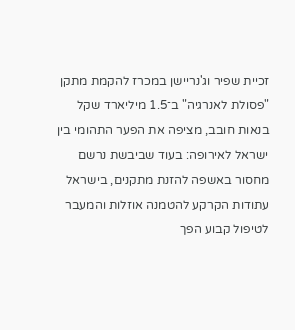זכיית שפיר וג'נריישן במכרז להקמת מתקן "פסולת לאנרגיה" ב־1.5 מיליארד שקל בנאות חובב, מציפה את הפער התהומי בין ישראל לאירופה: בעוד שביבשת נרשם מחסור באשפה להזנת מתקנים, בישראל עתודות הקרקע להטמנה אוזלות והמעבר לטיפול קבוע הפך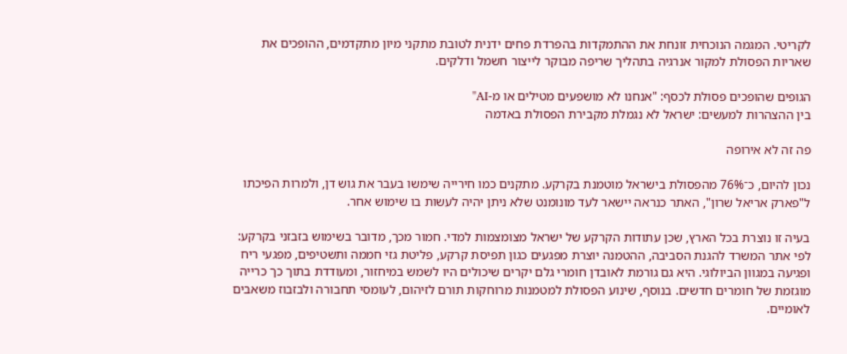לקריטי. המגמה הנוכחית זונחת את ההתמקדות בהפרדת פחים ידנית לטובת מתקני מיון מתקדמים, ההופכים את שאריות הפסולת למקור אנרגיה בתהליך שריפה מבוקר לייצור חשמל ודלקים.

הגופים שהופכים פסולת לכסף: "אנחנו לא מושפעים מטילים או מ-AI"
בין ההצהרות למעשים: ישראל לא נגמלת מקבירת הפסולת באדמה

פה זה לא אירופה

נכון להיום, כ־76% מהפסולת בישראל מוטמנת בקרקע. מתקנים כמו חירייה שימשו בעבר את גוש דן, ולמרות הפיכתו ל"פארק אריאל שרון", האתר כנראה יישאר לעד מונומנט שלא ניתן יהיה לעשות בו שימוש אחר.

בעיה זו נוצרת בכל הארץ, שכן עתודות הקרקע של ישראל מצומצמות למדי. חמור מכך, מדובר בשימוש בזבזני בקרקע: לפי אתר המשרד להגנת הסביבה, ההטמנה יוצרת מפגעים כגון תפיסת קרקע, פליטת גזי חממה ותשטיפים, מפגעי ריח ופגיעה במגוון הביולוגי. היא גם גורמת לאובדן חומרי גלם יקרים שיכולים היו לשמש במיחזור, ומעודדת בתוך כך כרייה מוגזמת של חומרים חדשים. בנוסף, שינוע הפסולת למטמנות מרוחקות תורם לזיהום, לעומסי תחבורה ולבזבוז משאבים לאומיים.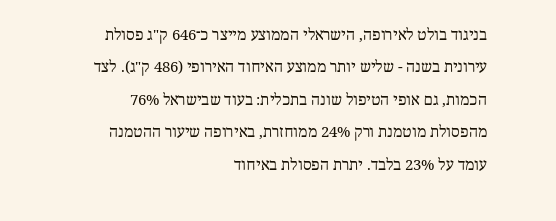בניגוד בולט לאירופה, הישראלי הממוצע מייצר כ־646 ק"ג פסולת עירונית בשנה - שליש יותר ממוצע האיחוד האירופי (486 ק"ג). לצד הכמות, גם אופי הטיפול שונה בתכלית: בעוד שבישראל 76% מהפסולת מוטמנת ורק 24% ממוחזרת, באירופה שיעור ההטמנה עומד על 23% בלבד. יתרת הפסולת באיחוד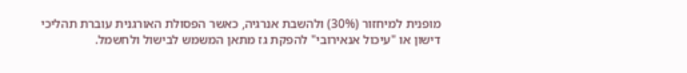מופנית למיחזור (30%) ולהשבת אנרגיה, כאשר הפסולת האורגנית עוברת תהליכי דישון או "עיכול אנאירובי" להפקת גז מתאן המשמש לבישול ולחשמל.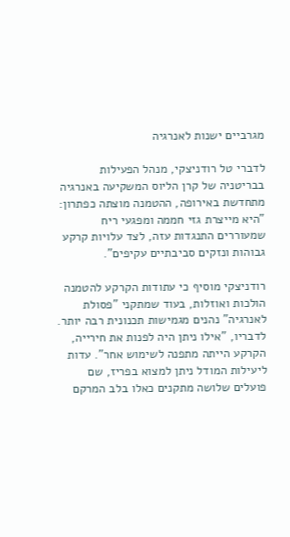מגרביים ישנות לאנרגיה

לדברי טל רודניצקי, מנהל הפעילות בבריטניה של קרן הליוס המשקיעה באנרגיה מתחדשת באירופה, ההטמנה מוצתה כפתרון: "היא מייצרת גזי חממה ומפגעי ריח שמעוררים התנגדות עזה, לצד עלויות קרקע גבוהות ונזקים סביבתיים עקיפים".

רודניצקי מוסיף כי עתודות הקרקע להטמנה הולכות ואוזלות, בעוד שמתקני "פסולת לאנרגיה" נהנים מגמישות תכנונית רבה יותר. לדבריו, "אילו ניתן היה לפנות את חירייה, הקרקע הייתה מתפנה לשימוש אחר". עדות ליעילות המודל ניתן למצוא בפריז, שם פועלים שלושה מתקנים כאלו בלב המרקם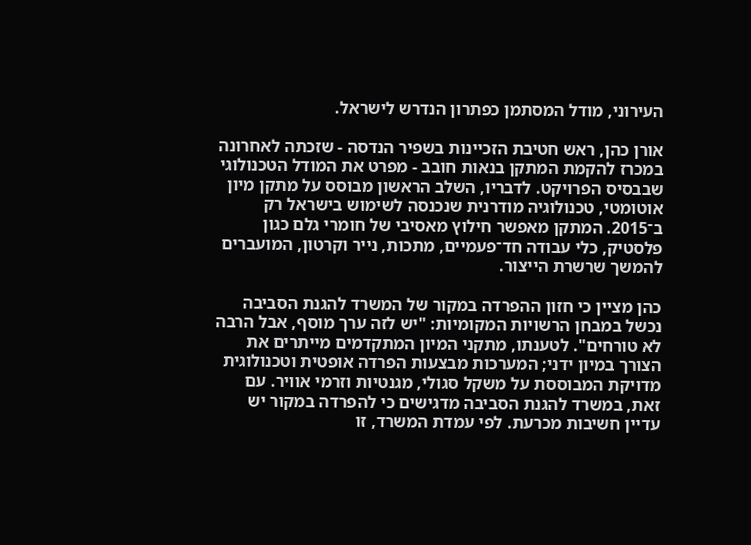העירוני, מודל המסתמן כפתרון הנדרש לישראל.

אורן כהן, ראש חטיבת הזכיינות בשפיר הנדסה - שזכתה לאחרונה במכרז להקמת המתקן בנאות חובב - מפרט את המודל הטכנולוגי שבבסיס הפרויקט. לדבריו, השלב הראשון מבוסס על מתקן מיון אוטומטי, טכנולוגיה מודרנית שנכנסה לשימוש בישראל רק ב־2015. המתקן מאפשר חילוץ מאסיבי של חומרי גלם כגון פלסטיק, כלי עבודה חד־פעמיים, מתכות, נייר וקרטון, המועברים להמשך שרשרת הייצור.

כהן מציין כי חזון ההפרדה במקור של המשרד להגנת הסביבה נכשל במבחן הרשויות המקומיות: "יש לזה ערך מוסף, אבל הרבה לא טורחים". לטענתו, מתקני המיון המתקדמים מייתרים את הצורך במיון ידני; המערכות מבצעות הפרדה אופטית וטכנולוגית מדויקת המבוססת על משקל סגולי, מגנטיות וזרמי אוויר. עם זאת, במשרד להגנת הסביבה מדגישים כי להפרדה במקור יש עדיין חשיבות מכרעת. לפי עמדת המשרד, זו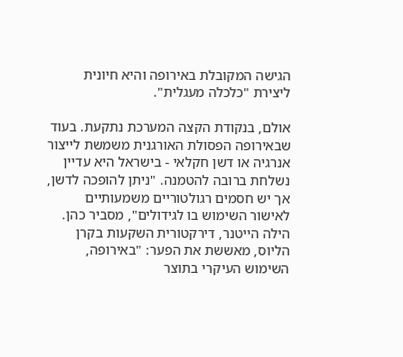הגישה המקובלת באירופה והיא חיונית ליצירת "כלכלה מעגלית".

אולם, בנקודת הקצה המערכת נתקעת. בעוד שבאירופה הפסולת האורגנית משמשת לייצור אנרגיה או דשן חקלאי - בישראל היא עדיין נשלחת ברובה להטמנה. "ניתן להופכה לדשן, אך יש חסמים רגולטוריים משמעותיים לאישור השימוש בו לגידולים", מסביר כהן. הילה הייטנר, דירקטורית השקעות בקרן הליוס, מאששת את הפער: "באירופה, השימוש העיקרי בתוצר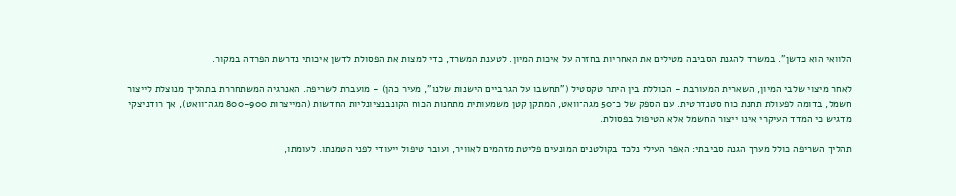הלוואי הוא כדשן". במשרד להגנת הסביבה מטילים את האחריות בחזרה על איכות המיון. לטענת המשרד, כדי למצות את הפסולת לדשן איכותי נדרשת הפרדה במקור.

לאחר מיצוי שלבי המיון, השארית המעורבת - הכוללת בין היתר טקסטיל ("תחשבו על הגרביים הישנות שלנו", מעיר כהן) - מועברת לשריפה. האנרגיה המשתחררת בתהליך מנוצלת לייצור חשמל, בדומה לפעולת תחנת כוח סטנדרטית. עם הספק של כ־50 מגה־וואט, המתקן קטן משמעותית מתחנות הכוח הקונבנציונליות החדשות (המייצרות 800-900 מגה־וואט), אך רודניצקי מדגיש כי המדד העיקרי אינו ייצור החשמל אלא הטיפול בפסולת.

תהליך השריפה כולל מערך הגנה סביבתי: האפר העילי נלכד בקולטנים המונעים פליטת מזהמים לאוויר, ועובר טיפול ייעודי לפני הטמנתו. לעומתו,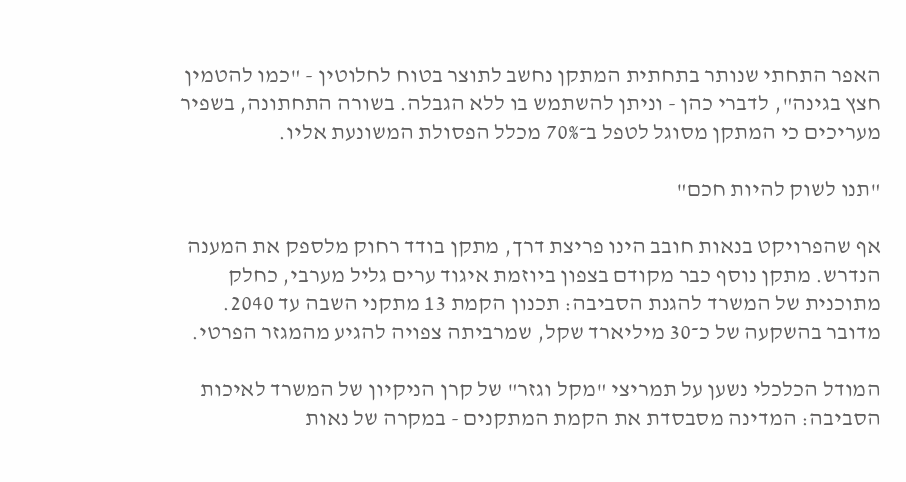האפר התחתי שנותר בתחתית המתקן נחשב לתוצר בטוח לחלוטין - "כמו להטמין חצץ בגינה", לדברי כהן - וניתן להשתמש בו ללא הגבלה. בשורה התחתונה, בשפיר מעריכים כי המתקן מסוגל לטפל ב־70% מכלל הפסולת המשונעת אליו.

"תנו לשוק להיות חכם"

אף שהפרויקט בנאות חובב הינו פריצת דרך, מתקן בודד רחוק מלספק את המענה הנדרש. מתקן נוסף כבר מקודם בצפון ביוזמת איגוד ערים גליל מערבי, כחלק מתוכנית של המשרד להגנת הסביבה: תכנון הקמת 13 מתקני השבה עד 2040. מדובר בהשקעה של כ־30 מיליארד שקל, שמרביתה צפויה להגיע מהמגזר הפרטי.

המודל הכלכלי נשען על תמריצי "מקל וגזר" של קרן הניקיון של המשרד לאיכות הסביבה: המדינה מסבסדת את הקמת המתקנים - במקרה של נאות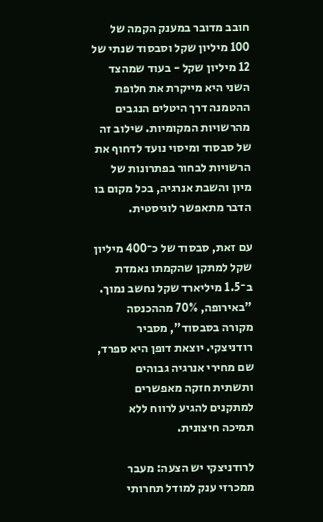חובב מדובר במענק הקמה של 100 מיליון שקל וסבסוד שנתי של 12 מיליון שקל - בעוד שמהצד השני היא מייקרת את חלופת ההטמנה דרך היטלים הנגבים מהרשויות המקומיות. שילוב זה של סבסוד ומיסוי נועד לדחוף את הרשויות לבחור בפתרונות של מיון והשבת אנרגיה, בכל מקום בו הדבר מתאפשר לוגיסטית.

עם זאת, סבסוד של כ־400 מיליון שקל למתקן שהקמתו נאמדת ב־1.5 מיליארד שקל נחשב נמוך. "באירופה, 70% מההכנסה מקורה בסבסוד", מסביר רודניצקי. יוצאת דופן היא ספרד, שם מחירי אנרגיה גבוהים ותשתית חזקה מאפשרים למתקנים להגיע לרווח ללא תמיכה חיצונית.

לרודניצקי יש הצעה: מעבר ממכרזי ענק למודל תחרותי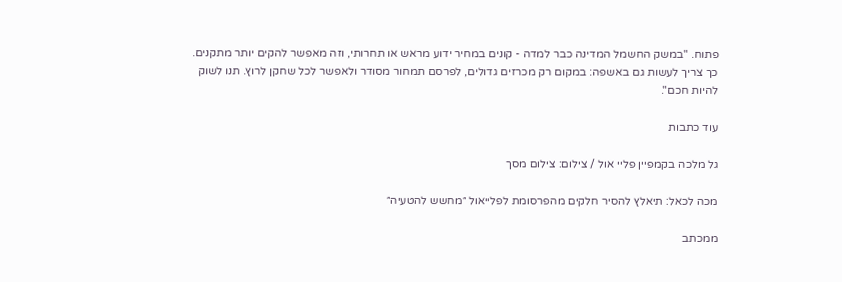פתוח. "במשק החשמל המדינה כבר למדה - קונים במחיר ידוע מראש או תחרותי, וזה מאפשר להקים יותר מתקנים. כך צריך לעשות גם באשפה: במקום רק מכרזים גדולים, לפרסם תמחור מסודר ולאפשר לכל שחקן לרוץ. תנו לשוק להיות חכם".

עוד כתבות

גל מלכה בקמפיין פליי אול / צילום: צילום מסך

מכה לכאל: תיאלץ להסיר חלקים מהפרסומת לפלייאול ״מחשש להטעיה״

ממכתב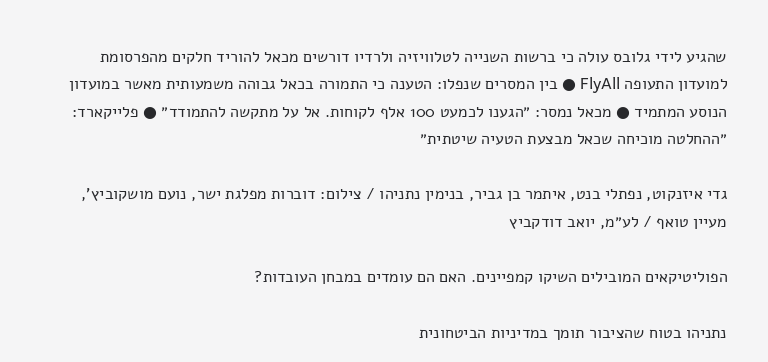שהגיע לידי גלובס עולה כי ברשות השנייה לטלוויזיה ולרדיו דורשים מכאל להוריד חלקים מהפרסומת למועדון התעופה FlyAll ● בין המסרים שנפלו: הטענה כי התמורה בכאל גבוהה משמעותית מאשר במועדון הנוסע המתמיד ● מכאל נמסר: ״הגענו לכמעט 100 אלף לקוחות. אל על מתקשה להתמודד״ ● פלייקארד: ״ההחלטה מוכיחה שכאל מבצעת הטעיה שיטתית״

גדי איזנקוט, נפתלי בנט, איתמר בן גביר, בנימין נתניהו / צילום: דוברות מפלגת ישר, נועם מושקוביץ', מעיין טואף / לע״מ, יואב דודקביץ

הפוליטיקאים המובילים השיקו קמפיינים. האם הם עומדים במבחן העובדות?

נתניהו בטוח שהציבור תומך במדיניות הביטחונית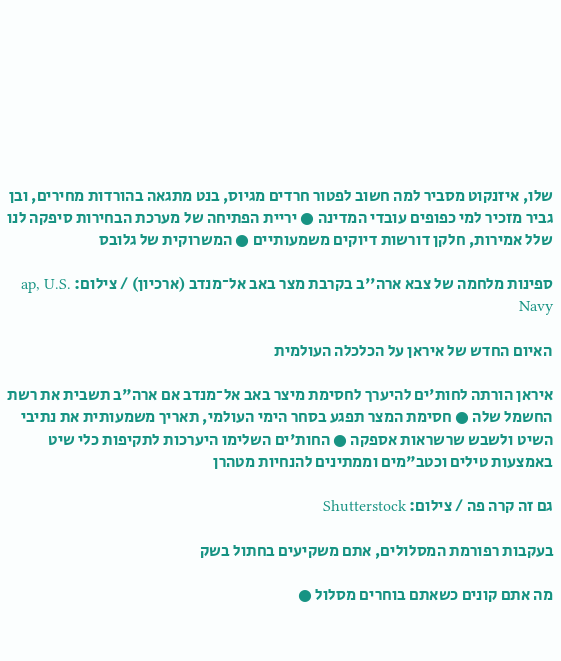שלו, איזנקוט מסביר למה חשוב לפטור חרדים מגיוס, בנט מתגאה בהורדות מחירים, ובן גביר מזכיר למי כפופים עובדי המדינה ● יריית הפתיחה של מערכת הבחירות סיפקה לנו שלל אמירות, חלקן דורשות דיוקים משמעותיים ● המשרוקית של גלובס

ספינות מלחמה של צבא ארה''ב בקרבת מצר באב אל־מנדב (ארכיון) / צילום: ap, U.S. Navy

האיום החדש של איראן על הכלכלה העולמית

איראן הורתה לחות'ים להיערך לחסימת מיצר באב אל־מנדב אם ארה"ב תשבית את רשת החשמל שלה ● חסימת המצר תפגע בסחר הימי העולמי, תאריך משמעותית את נתיבי השיט ולשבש שרשראות אספקה ● החות'ים השלימו היערכות לתקיפות כלי שיט באמצעות טילים וכטב"מים וממתינים להנחיות מטהרן

גם זה קרה פה / צילום: Shutterstock

בעקבות רפורמת המסלולים, אתם משקיעים בחתול בשק

מה אתם קונים כשאתם בוחרים מסלול ●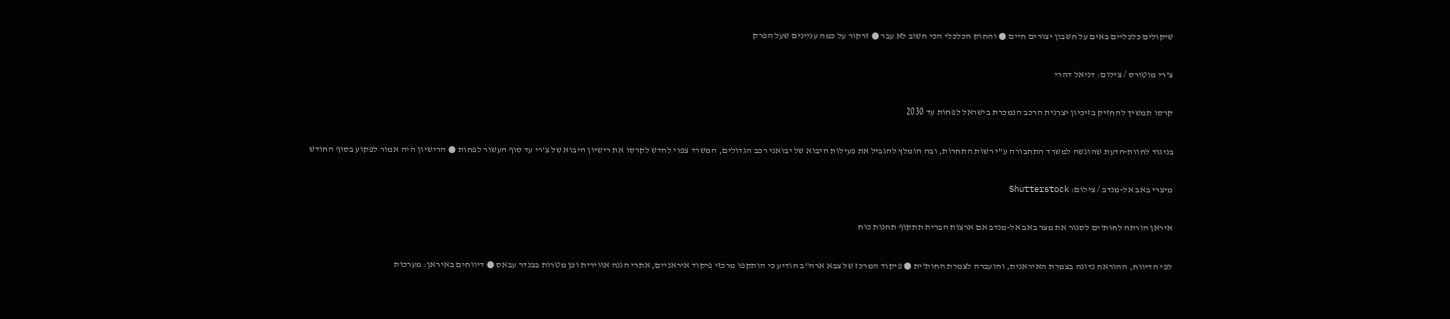שיקולים כלכליים באים על חשבון יצורים חיים ● והחוק הכלכלי הכי חשוב לא עבר ● זרקור על כמה עניינים שעל הפרק

צ'רי מוטורס / צילום: דניאל דהרי

קרסו תמשיך להחזיק בזיכיון יצרנית הרכב הנמכרת בישראל לפחות עד 2030

בניגוד לחוות-הדעת שהוגשה למשרד התחבורה ע"י רשות התחרות, ובה הומלץ להגביל את פעילות היבוא של יבואני רכב הגדולים, המשרד צפוי לחדש לקרסו את רישיון היבוא של צ'רי עד סוף העשור לפחות ● הרישיון היה אמור לפקוע בסוף החודש

מיצרי באב אל-מנדב / צילום: Shutterstock

איראן הורתה לחות'ים לסגור את מצר באב אל-מנדב אם ארצות הברית תתקוף תחנות כוח

לפי הדיווח, ההוראה נדונה בצמרת האיראנית, והועברה לצמרת החות'ית ● פיקוד המרכז של צבא ארה"ב הודיע כי הותקפו מרכזי פיקוד איראניים, אתרי הגנה אווירית וכן מטרות בבנדר עבאס ● דיווחים באיראן: מערכות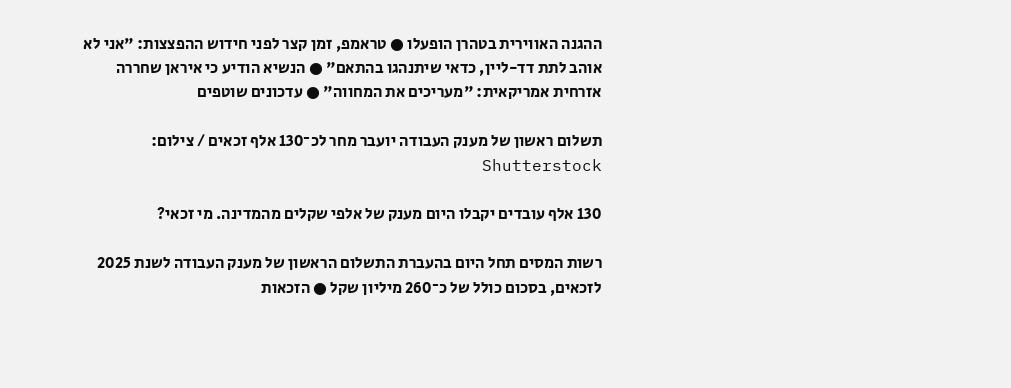ההגנה האווירית בטהרן הופעלו ● טראמפ, זמן קצר לפני חידוש ההפצצות: "אני לא אוהב לתת דד-ליין, כדאי שיתנהגו בהתאם" ● הנשיא הודיע כי איראן שחררה אזרחית אמריקאית: "מעריכים את המחווה" ● עדכונים שוטפים

תשלום ראשון של מענק העבודה יועבר מחר לכ־130 אלף זכאים / צילום: Shutterstock

130 אלף עובדים יקבלו היום מענק של אלפי שקלים מהמדינה. מי זכאי?

רשות המסים תחל היום בהעברת התשלום הראשון של מענק העבודה לשנת 2025 לזכאים, בסכום כולל של כ־260 מיליון שקל ● הזכאות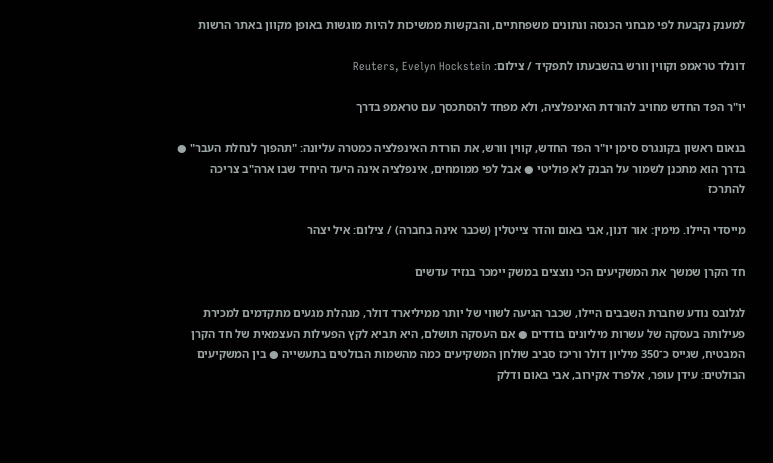למענק נקבעת לפי מבחני הכנסה ונתונים משפחתיים, והבקשות ממשיכות להיות מוגשות באופן מקוון באתר הרשות

דונלד טראמפ וקווין וורש בהשבעתו לתפקיד / צילום: Reuters, Evelyn Hockstein

יו"ר הפד החדש מחויב להורדת האינפלציה, ולא מפחד להסתכסך עם טראמפ בדרך

בנאום ראשון בקונגרס סימן יו"ר הפד החדש, קווין וורש, את הורדת האינפלציה כמטרה עליונה: "תהפוך לנחלת העבר" ● בדרך הוא מתכנן לשמור על הבנק לא פוליטי ● אבל לפי ממומחים, אינפלציה אינה היעד היחיד שבו ארה"ב צריכה להתרכז

מייסדי היילו. מימין: אור דנון, אבי באום והדר צייטלין (שכבר אינה בחברה) / צילום: איל יצהר

חד הקרן שמשך את המשקיעים הכי נוצצים במשק יימכר בנזיד עדשים

לגלובס נודע שחברת השבבים היילו, שכבר הגיעה לשווי של יותר ממיליארד דולר, מנהלת מגעים מתקדמים למכירת פעילותה בעסקה של עשרות מיליונים בודדים ● אם העסקה תושלם, היא תביא לקץ הפעילות העצמאית של חד הקרן המבטיח, שגייס כ־350 מיליון דולר וריכז סביב שולחן המשקיעים כמה מהשמות הבולטים בתעשייה ● בין המשקיעים הבולטים: עידן עופר, אלפרד אקירוב, אבי באום ודלק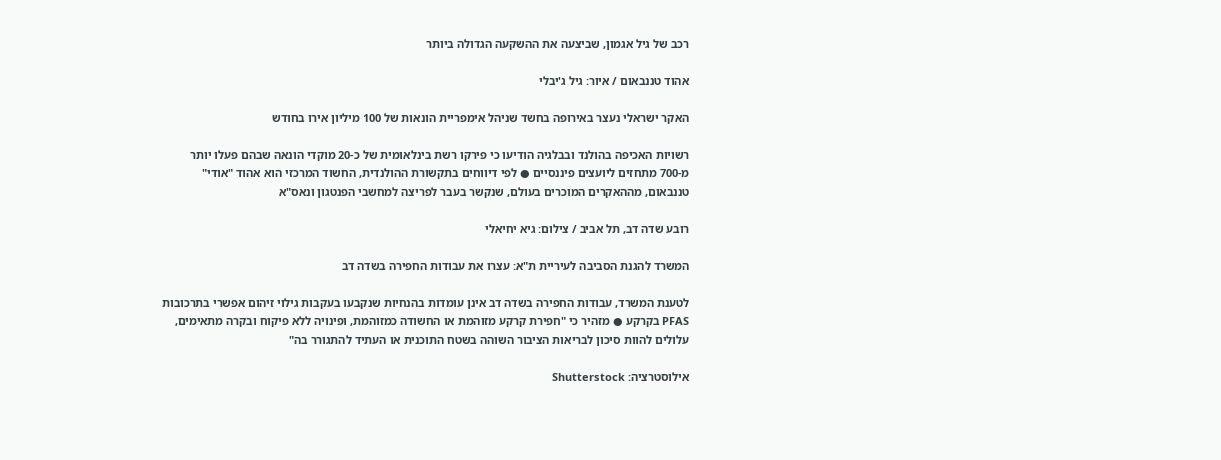רכב של גיל אגמון, שביצעה את ההשקעה הגדולה ביותר

אהוד טננבאום / איור: גיל ג'יבלי

האקר ישראלי נעצר באירופה בחשד שניהל אימפריית הונאות של 100 מיליון אירו בחודש

רשויות האכיפה בהולנד ובבלגיה הודיעו כי פירקו רשת בינלאומית של כ-20 מוקדי הונאה שבהם פעלו יותר מ-700 מתחזים ליועצים פיננסיים ● לפי דיווחים בתקשורת ההולנדית, החשוד המרכזי הוא אהוד "אודי" טננבאום, מההאקרים המוכרים בעולם, שנקשר בעבר לפריצה למחשבי הפנטגון ונאס"א

רובע שדה דב, תל אביב / צילום: גיא יחיאלי

המשרד להגנת הסביבה לעיריית ת"א: עצרו את עבודות החפירה בשדה דב

לטענת המשרד, עבודות החפירה בשדה דב אינן עומדות בהנחיות שנקבעו בעקבות גילוי זיהום אפשרי בתרכובות PFAS בקרקע ● מזהיר כי "חפירת קרקע מזוהמת או החשודה כמזוהמת, ופינויה ללא פיקוח ובקרה מתאימים, עלולים להוות סיכון לבריאות הציבור השוהה בשטח התוכנית או העתיד להתגורר בה"

אילוסטרציה: Shutterstock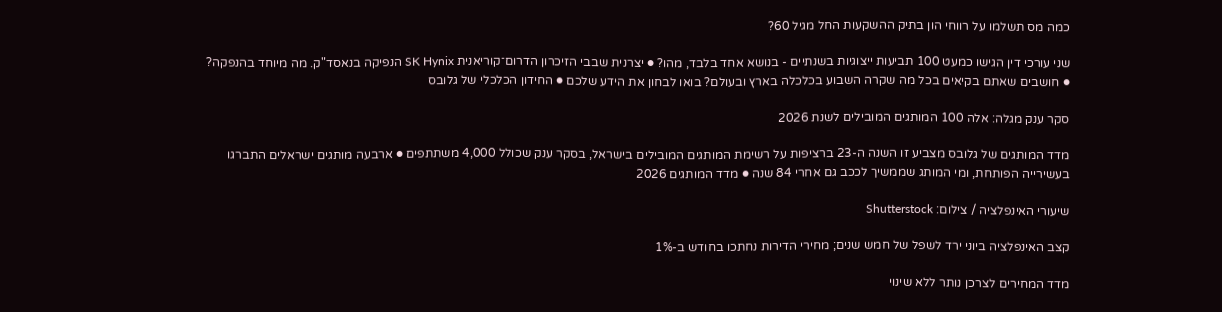כמה מס תשלמו על רווחי הון בתיק ההשקעות החל מגיל 60?

שני עורכי דין הגישו כמעט 100 תביעות ייצוגיות בשנתיים - בנושא אחד בלבד, מהו? ● יצרנית שבבי הזיכרון הדרום־קוריאנית SK Hynix הנפיקה בנאסד"ק. מה מיוחד בהנפקה? ● חושבים שאתם בקיאים בכל מה שקרה השבוע בכלכלה בארץ ובעולם? בואו לבחון את הידע שלכם ● החידון הכלכלי של גלובס

סקר ענק מגלה: אלה 100 המותגים המובילים לשנת 2026

מדד המותגים של גלובס מצביע זו השנה ה-23 ברציפות על רשימת המותגים המובילים בישראל, בסקר ענק שכולל 4,000 משתתפים ● ארבעה מותגים ישראלים התברגו בעשירייה הפותחת, ומי המותג שממשיך לככב גם אחרי 84 שנה ● מדד המותגים 2026

שיעורי האינפלציה / צילום: Shutterstock

קצב האינפלציה ביוני ירד לשפל של חמש שנים; מחירי הדירות נחתכו בחודש ב-1%

מדד המחירים לצרכן נותר ללא שינוי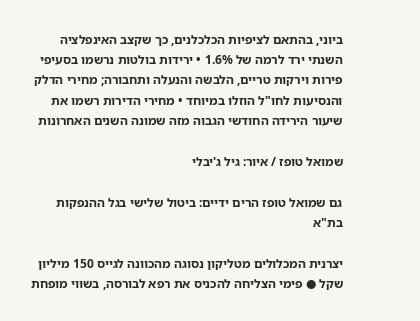ביוני, בהתאם לציפיות הכלכלנים, כך שקצב האינפלציה השנתי ירד לרמה של 1.6% • ירידות בולטות נרשמו בסעיפי פירות וירקות טריים, הלבשה והנעלה ותחבורה; מחירי הדלק והנסיעות לחו"ל הוזלו במיוחד • מחירי הדירות רשמו את שיעור הירידה החודשי הגבוה מזה שמונה השנים האחרונות

שמואל טופז / איור: גיל ג'יבלי

גם שמואל טופז הרים ידיים: ביטול שלישי בגל ההנפקות בת"א

יצרנית המכלולים מטליקון נסוגה מהכוונה לגייס 150 מיליון שקל ● פימי הצליחה להכניס את רפא לבורסה, בשווי מופחת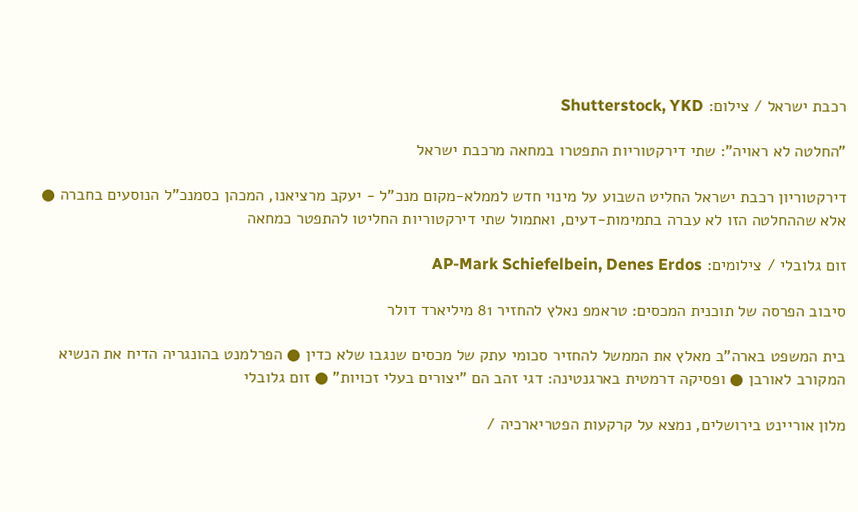רכבת ישראל / צילום: Shutterstock, YKD

"החלטה לא ראויה": שתי דירקטוריות התפטרו במחאה מרכבת ישראל

דירקטוריון רכבת ישראל החליט השבוע על מינוי חדש לממלא-מקום מנכ"ל - יעקב מרציאנו, המכהן כסמנכ"ל הנוסעים בחברה ● אלא שההחלטה הזו לא עברה בתמימות-דעים, ואתמול שתי דירקטוריות החליטו להתפטר כמחאה

זום גלובלי / צילומים: AP-Mark Schiefelbein, Denes Erdos

סיבוב הפרסה של תוכנית המכסים: טראמפ נאלץ להחזיר 81 מיליארד דולר

בית המשפט בארה"ב מאלץ את הממשל להחזיר סכומי עתק של מכסים שנגבו שלא כדין ● הפרלמנט בהונגריה הדיח את הנשיא המקורב לאורבן ● ופסיקה דרמטית בארגנטינה: דגי זהב הם "יצורים בעלי זכויות" ● זום גלובלי

מלון אוריינט בירושלים, נמצא על קרקעות הפטריארכיה /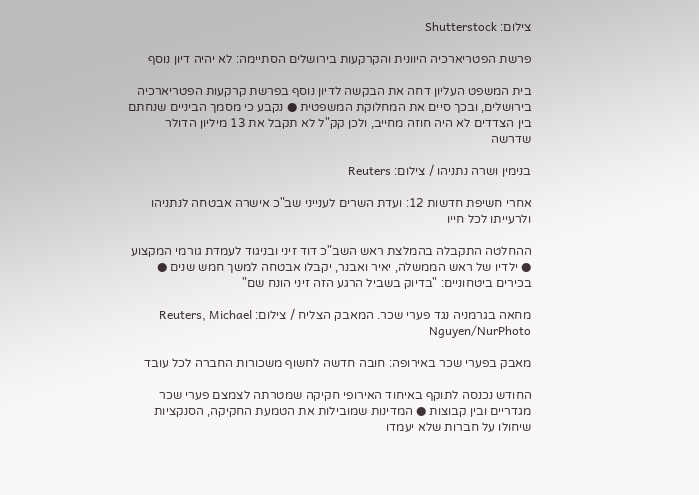צילום: Shutterstock

פרשת הפטריארכיה היוונית והקרקעות בירושלים הסתיימה: לא יהיה דיון נוסף

בית המשפט העליון דחה את הבקשה לדיון נוסף בפרשת קרקעות הפטריארכיה בירושלים, ובכך סיים את המחלוקת המשפטית ● נקבע כי מסמך הביניים שנחתם בין הצדדים לא היה חוזה מחייב, ולכן קק"ל לא תקבל את 13 מיליון הדולר שדרשה

בנימין ושרה נתניהו / צילום: Reuters

אחרי חשיפת חדשות 12: ועדת השרים לענייני שב"כ אישרה אבטחה לנתניהו ולרעייתו לכל חייו

ההחלטה התקבלה בהמלצת ראש השב"כ דוד זיני ובניגוד לעמדת גורמי המקצוע ● ילדיו של ראש הממשלה, יאיר ואבנר, יקבלו אבטחה למשך חמש שנים ● בכירים ביטחוניים: "בדיוק בשביל הרגע הזה זיני הונח שם"

מחאה בגרמניה נגד פערי שכר. המאבק הצליח / צילום: Reuters, Michael Nguyen/NurPhoto

מאבק בפערי שכר באירופה: חובה חדשה לחשוף משכורות החברה לכל עובד

החודש נכנסה לתוקף באיחוד האירופי חקיקה שמטרתה לצמצם פערי שכר מגדריים ובין קבוצות ● המדינות שמובילות את הטמעת החקיקה, הסנקציות שיחולו על חברות שלא יעמדו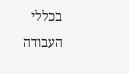בכללי העבודה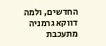החדשים, ולמה דווקא גרמניה מתעכבת